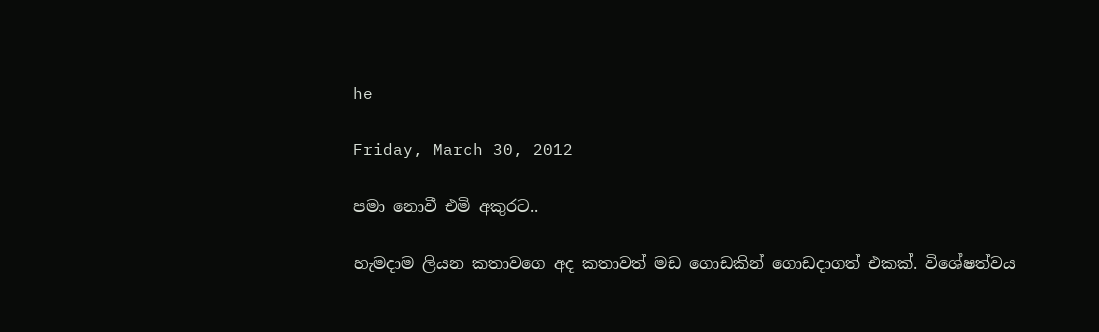he

Friday, March 30, 2012

පමා නොවී එමි අකුරට..

හැමදාම ලියන කතාවගෙ අද කතාවත් මඩ ගොඩකින් ගොඩදාගත් එකක්. විශේෂත්වය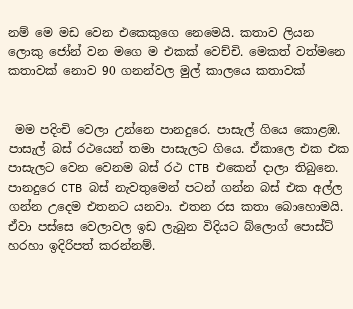නම් මෙ මඩ වෙන එකෙකුගෙ නෙමෙයි. කතාව ලියන ලොකු ජෝන් වන මගෙ ම එකක් වෙච්චි. මෙකත් වත්මනෙ කතාවක් නොව 90 ගනන්වල මුල් කාලයෙ කතාවක්


 මම පදිංචි වෙලා උන්නෙ පානදුරෙ. පාසැල් ගියෙ කොළඹ. පාසැල් බස්‍ රථයෙන් තමා පාසැලට ගියෙ. ඒකාලෙ එක එක පාසැලට වෙන වෙනම බස් රථ CTB එකෙන් දාලා තිබුනෙ. පානදුරෙ CTB බස් නැවතුමෙන් පටන් ගන්න බස් එක අල්ල ගන්න උදෙම එතනට යනවා. එතන රස කතා බොහොමයි. ඒවා පස්සෙ වෙලාවල ඉඩ ලැබුන විදියට බ්ලොග් පොස්ට් හරහා ඉදිරිපත් කරන්නම්.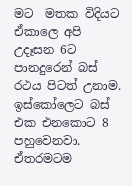මට  මතක විදියට ඒකාලෙ අපි උදෑසන 6ට පානදුරෙන් බස් රථය පිටත් උනාම. ඉස්කෝලෙට බස් එක එනකොට 8 පහුවෙනවා. ඒතරමටම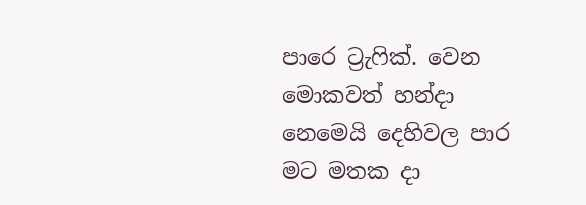පාරෙ ට්‍රැෆික්. වෙන මොකවත් හන්දා නෙමෙයි දෙහිවල පාර මට මතක දා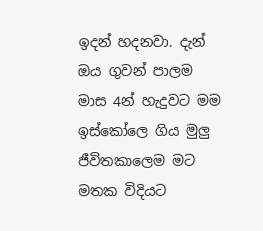ඉදන් හදනවා. දැන් ඔය ගුවන් පාලම මාස 4න් හැදුවට මම ඉස්කෝලෙ ගිය මුලු ජීවිතකාලෙම මට මතක විදියට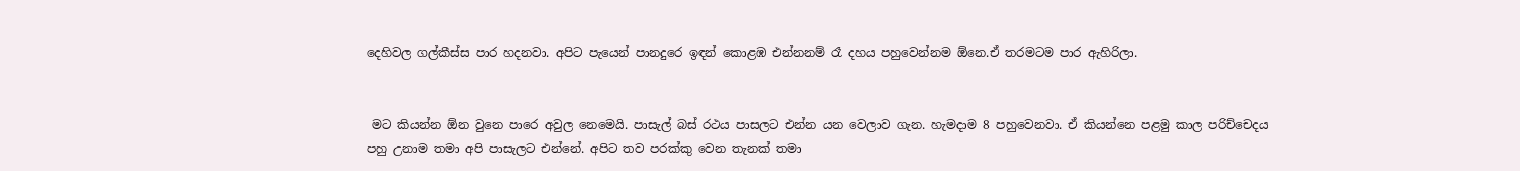දෙහිවල ගල්කීස්ස පාර හදනවා. අපිට පැයෙන් පානදුරෙ ඉඳන් කොළඹ එන්නනම් රෑ දහය පහුවෙන්නම ඕනෙ.ඒ තරමටම පාර ඇහිරිලා.


 මට කියන්න ඕන වුනෙ පාරෙ අවුල නෙමෙයි. පාසැල් බස්‍ රථය පාසලට එන්න යන වෙලාව ගැන. හැමදාම 8 පහුවෙනවා. ඒ කියන්නෙ පළමු කාල පරිච්චෙදය පහු උනාම තමා අපි පාසැලට එන්නේ. අපිට තව පරක්කු වෙන තැනක් තමා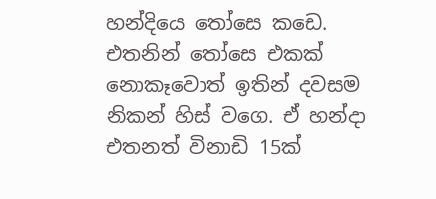හන්දියෙ තෝසෙ කඩෙ. එතනින් තෝසෙ එකක් නොකෑවොත් ඉතින් දවසම නිකන් හිස් වගෙ. ඒ හන්දා එතනත් විනාඩි 15ක්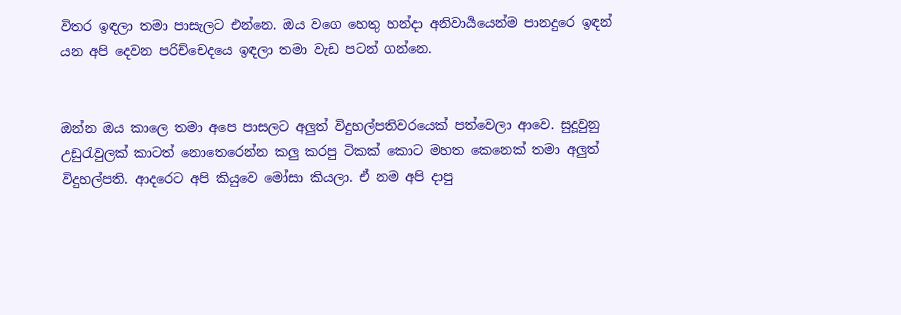විතර ඉඳලා තමා පාසැලට එන්නෙ. ඔය වගෙ හෙතු හන්දා අනිවාර්‍යයෙන්ම පානදුරෙ ඉඳන් යන අපි දෙවන පරිච්චෙදයෙ ඉඳලා තමා වැඩ පටන් ගන්නෙ.


ඔන්න ඔය කාලෙ තමා අපෙ පාසලට අලුත් විදුහල්පතිවරයෙක් පත්වෙලා ආවෙ. සුදූවුනු උඩුරැවුලක් කාටත් නොතෙරෙන්න කලු කරපු ටිකක් කොට මහත කෙනෙක් තමා අලුත් විදුහල්පති. ආදරෙට අපි කියුවෙ මෝසා කියලා. ඒ නම අපි දාපු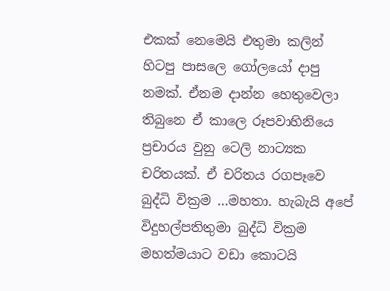එකක් නෙමෙයි එතුමා කලින් හිටපු පාසලෙ ගෝලයෝ දාපු නමක්. ඒනම දාන්න හෙතුවෙලා තිබුනෙ ඒ කාලෙ රූපවාහිනියෙ ප්‍රචාරය වුනු ටෙලි නාට්‍යක චරිතයක්. ඒ චරිතය රගපෑවෙ බුද්ධි වික්‍රම …මහතා. හැබැයි අපේ විදුහල්පතිතුමා බුද්ධි වික්‍රම මහත්මයාට වඩා කොටයි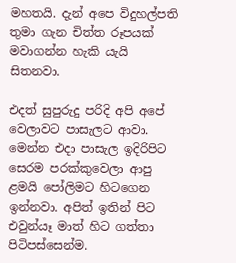මහතයි. දැන් අපෙ විදුහල්පති තුමා ගැන චිත්ත රූපයක් මවාගන්න හැකි යැයි සිතනවා.

එදත් සුපුරුදු පරිදි අපි අපේ වෙලාවට පාසැලට ආවා. මෙන්න එදා පාසැල ඉදිරිපිට සෙරම පරක්කුවෙලා ආපු ළමයි පෝලිමට හිටගෙන ඉන්නවා. අපිත් ඉතින් පිට එවුන්යෑ මාත් හිට ගත්තා පිටිපස්සෙන්ම.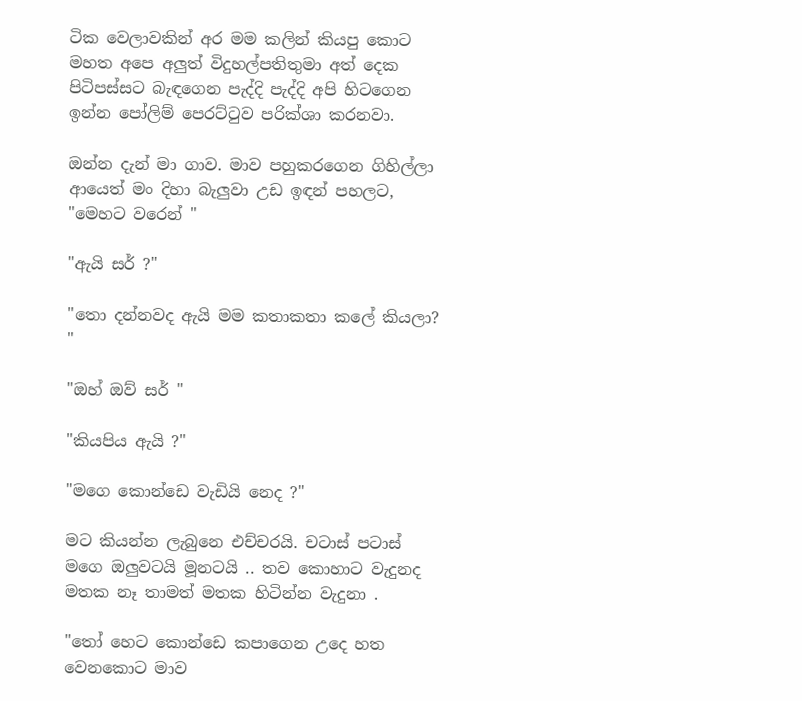ටික වෙලාවකින් අර මම කලින් කියපු කොට මහත අපෙ අලුත් විදුහල්පතිතුමා අත් දෙක පිටිපස්සට බැඳගෙන පැද්දි පැද්දි අපි හිටගෙන ඉන්න පෝලිම් පෙරට්ටුව පරික්ශා කරනවා.

ඔන්න දැන් මා ගාව. මාව පහුකරගෙන ගිහිල්ලා ආයෙත් මං දිහා බැලුවා උඩ ඉඳන් පහලට,
"මෙහට වරෙන් "

"ඇයි සර් ?"

"තො දන්නවද ඇයි මම කතාකතා කලේ කියලා? "

"ඔහ් ඔව් සර් "

"කියපිය ඇයි ?"

"මගෙ කොන්ඩෙ වැඩියි නෙද ?"

මට කියන්න ලැබුනෙ එච්චරයි. චටාස් පටාස් මගෙ ඔලුවටයි මූනටයි .. තව කොහාට වැදුනද මතක නෑ තාමත් මතක හිටින්න වැදුනා .

"තෝ හෙට කොන්ඩෙ කපාගෙන උදෙ හත වෙනකොට මාව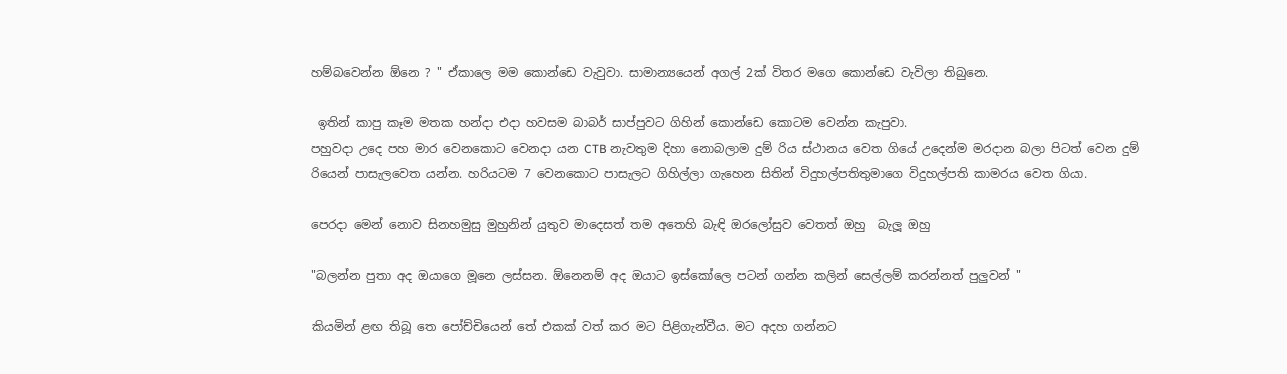හම්බවෙන්න ඕනෙ ? " ඒකාලෙ මම කොන්ඩෙ වැවුවා. සාමාන්‍යයෙන් අගල් 2ක් විතර මගෙ කොන්ඩෙ වැවිලා තිබුනෙ.

 ඉතින් කාපු කෑම මතක හන්දා එදා හවසම බාබර් සාප්පුවට ගිහින් කොන්ඩෙ කොටම වෙන්න කැපුවා.
පහුවදා උදෙ පහ මාර වෙනකොට වෙනදා යන CTB නැවතුම දිහා නොබලාම දුම් රිය ස්ථානය වෙත ගියේ උදෙන්ම මරදාන බලා පිටත් වෙන දුම් රියෙන් පාසැලවෙත යන්න. හරියටම 7 වෙනකොට පාසැලට ගිහිල්ලා ගැහෙන සිතින් විදුහල්පතිතුමාගෙ විදුහල්පති කාමරය වෙත ගියා.

පෙරදා මෙන් නොව සිනහමුසු මුහුනින් යුතුව මාදෙසත් තම අතෙහි බැඳි ඔරලෝසුව වෙතත් ඔහු  බැලූ ඔහු

"බලන්න පුතා අද ඔයාගෙ මූනෙ ලස්සන. ඕනෙනම් අද ඔයාට ඉස්කෝලෙ පටන් ගන්න කලින් සෙල්ලම් කරන්නත් පුලුවන් "

කියමින් ළඟ තිබූ තෙ පෝච්චියෙන් තේ එකක් වත් කර මට පිළිගැන්වීය. මට අදහ ගන්නට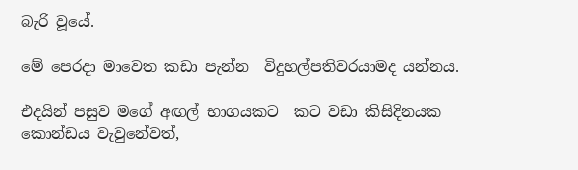බැරි වූයේ.

මේ පෙරදා මාවෙත කඩා පැන්න  විදුහල්පතිවරයාමද යන්නය.

එදයින් පසුව මගේ අඟල් භාගයකට  කට වඩා කිසිදිනයක කොන්ඩය වැවුනේවත්,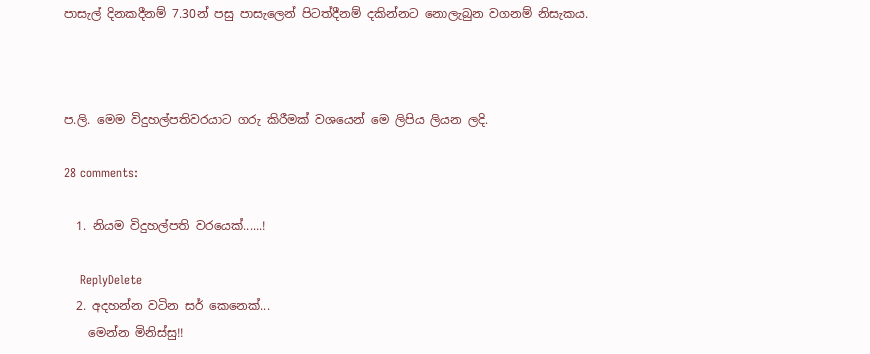පාසැල් දිනකදීනම් 7.30න් පසු පාසැලෙන් පිටත්දීනම් දකින්නට නොලැබුන වගනම් නිසැකය.



ප.ලි. මෙම විදුහල්පතිවරයාට ගරු කිරීමක් වශයෙන් මෙ ලිපිය ලියන ලදි.

28 comments:

  1. නියම විදුහල්පති වරයෙක්......!

    ReplyDelete
  2. අදහන්න වටින සර් කෙනෙක්...
    මෙන්න මිනිස්සු!!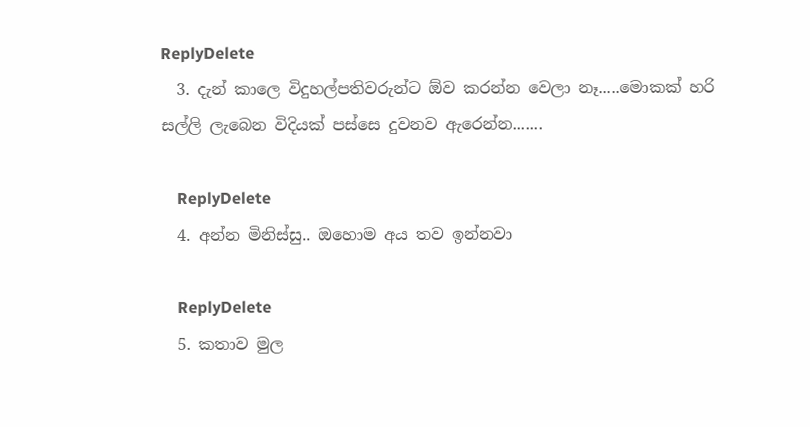ReplyDelete
  3. දැන් කාලෙ විදුහල්පතිවරුන්ට ඕව කරන්න වෙලා නෑ.....මොකක් හරි සල්ලි ලැබෙන විදියක් පස්සෙ දුවනව ඇරෙන්න.......

    ReplyDelete
  4. අන්න මිනිස්සු.. ඔහොම අය තව ඉන්නවා

    ReplyDelete
  5. කතාව මුල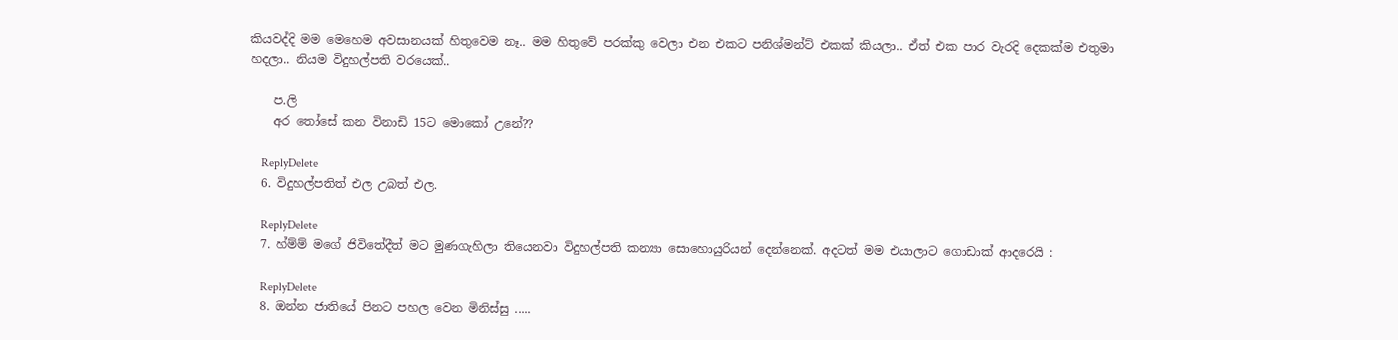කියවද්දි මම මෙහෙම අවසානයක් හිතුවෙම නෑ.. මම හිතුවේ පරක්කු වෙලා එන එකට පනිශ්මන්ට් එකක් කියලා.. ඒත් එක පාර වැරදි දෙකක්ම එතුමා හදලා.. නියම විදුහල්පති වරයෙක්..

    ප.ලි
    අර තෝසේ කන විනාඩි 15ට මොකෝ උනේ??

    ReplyDelete
  6. විදුහල්පතිත් එල උබත් එල.

    ReplyDelete
  7. හ්ම්ම් මගේ ජිවිතේදීත් මට මුණගැහිලා තියෙනවා විදුහල්පති කන්‍යා සොහොයුරියන් දෙන්නෙක්. අදටත් මම එයාලාට ගොඩාක් ආදරෙයි :

    ReplyDelete
  8. ඔන්න ජාතියේ පිනට පහල වෙන මිනිස්සු .....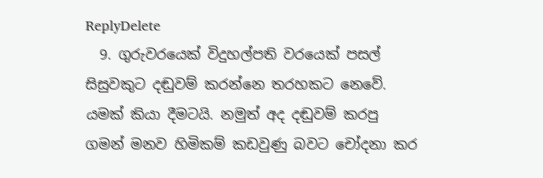ReplyDelete
  9. ගුරුවරයෙක් විදුහල්පති වරයෙක් පසල් සිසුවකුට දඬුවම් කරන්නෙ තරහකට නෙවේ. යමක් කියා දීමටයි. නමුත් අද දඬුවම් කරපු ගමන් මනව හිමිකම් කඩවුණු බවට චෝදනා කර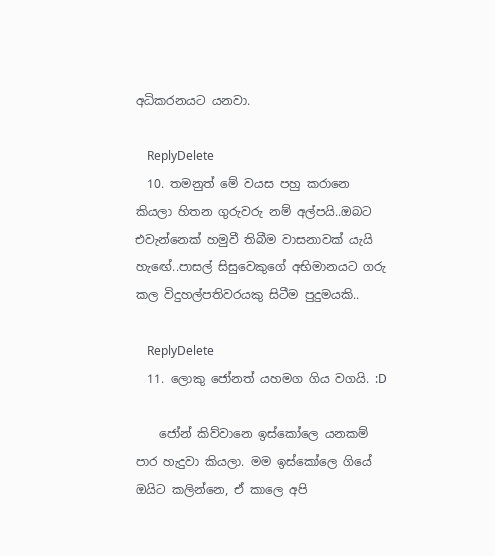අධිකරනයට යනවා.

    ReplyDelete
  10. තමනුත් මේ වයස පහු කරානෙ කියලා හිතන ගුරුවරු නම් අල්පයි..ඔබට එවැන්නෙක් හමුවී තිබීම වාසනාවක් යැයි හැඟේ..පාසල් සිසුවෙකුගේ අභිමානයට ගරු කල විදුහල්පතිවරයකු සිටීම පුදුමයකි..

    ReplyDelete
  11. ලොකු ජෝනත් යහමග ගිය වගයි. :D

    ජෝන් කිව්වානෙ ඉස්කෝලෙ යනකම් පාර හැදුවා කියලා. මම ඉස්කෝලෙ ගියේ ඔයිට කලින්නෙ, ඒ කාලෙ අපි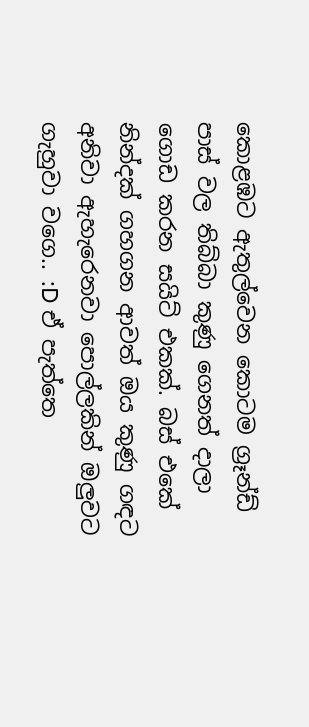කොළඹට ඇතුල්වෙන කොටම ග්‍රෑන්ඩ් පාස් වල තිබ්බා කුණු ගෙනත් දාලා ගොඩ කරන සයිට් එකක්. බස් එකේ නින්දක් ගහගන ආවත් ඔය කුණු ගඳට අනිවා ඇහැරෙනවා පොල්ලකින් ඔලුවට ගැහුවා වගෙ.. :D ඒ පැත්තෙ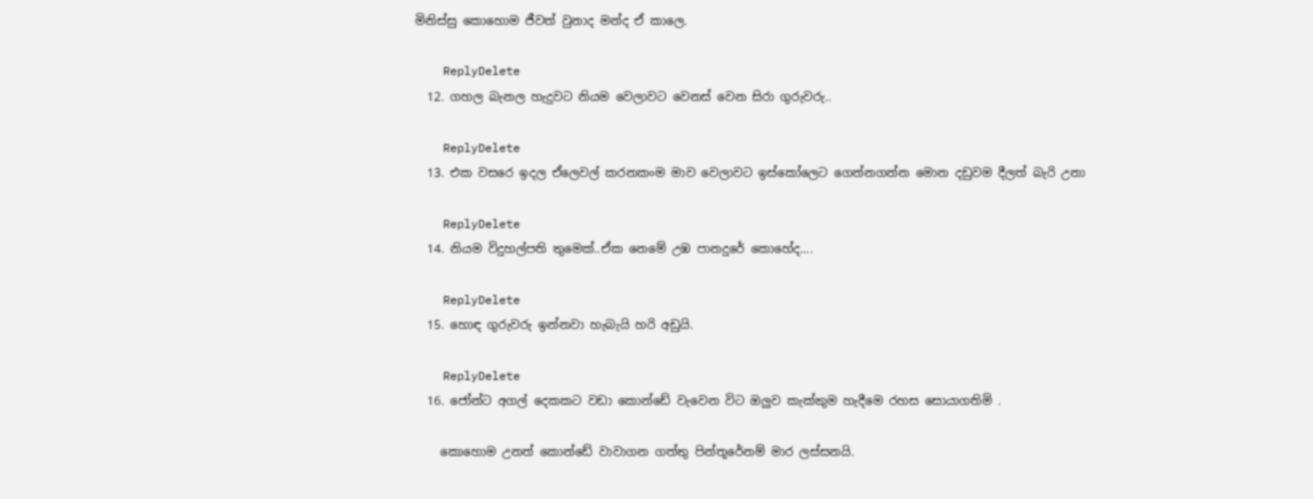මිනිස්සු කොහොම ජීවත් වුනාද මන්ද ඒ කාලෙ.

    ReplyDelete
  12. ගහල බැනල හැදුවට නියම වෙලාවට වෙනස් වෙන සිරා ගුරුවරු..

    ReplyDelete
  13. එක වසරෙ ඉදල ඒලෙවල් කරනකංම මාව වෙලාවට ඉස්කෝලෙට ගෙන්නගන්න මොන දඩුවම දීලත් බැරි උනා

    ReplyDelete
  14. නියම විදුහල්පති තුමෙක්..ඒක නෙමේ උඹ පානදුරේ කොහේද....

    ReplyDelete
  15. හොඳ ගුරුවරු ඉන්නවා හැබැයි හරි අඩුයි.

    ReplyDelete
  16. ජෝන්ට අගල් දෙකකට වඩා කොන්ඩේ වැවෙන විට ඔලුව කැක්කුම හැදීමෙ රහස සොයාගතිමි .

    කොහොම උනත් කොන්ඩේ වාවාගන ගත්තු පින්තූරේනම් මාර ලස්සනයි.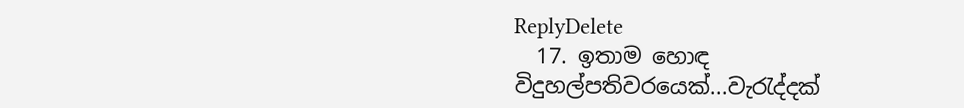ReplyDelete
  17. ඉතාම හොඳ විදුහල්පතිවරයෙක්...වැරැද්දක්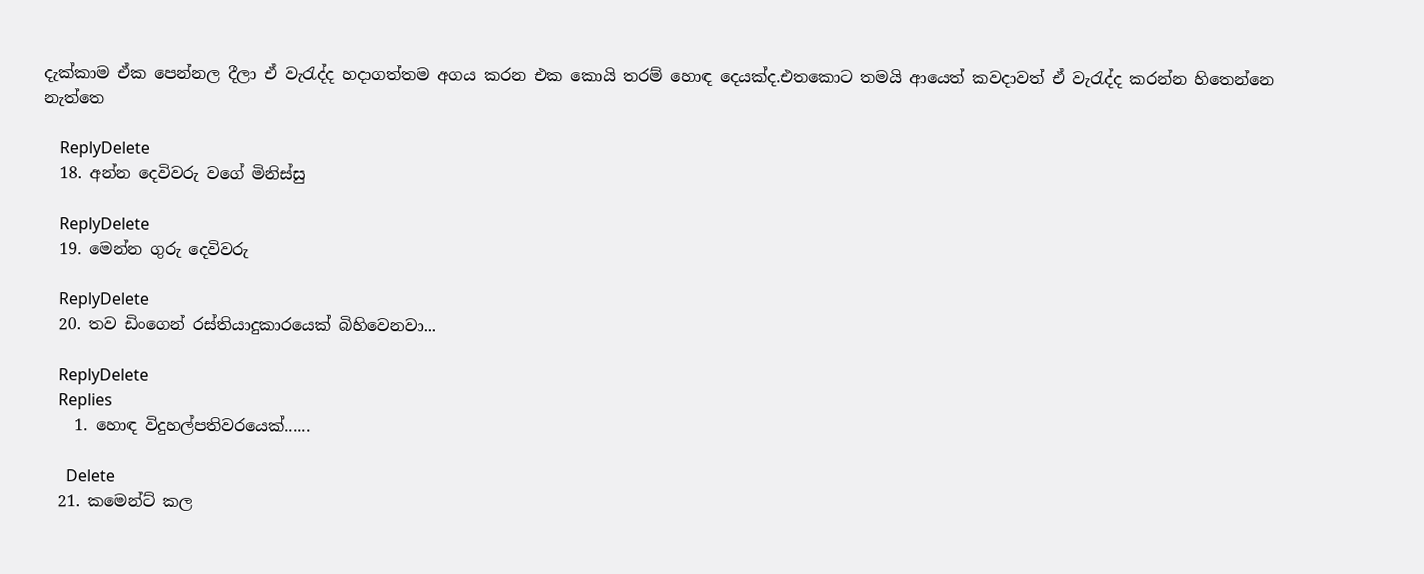දැක්කාම ඒක පෙන්නල දීලා ඒ වැරැද්ද හදාගත්තම අගය කරන එක කොයි තරම් හොඳ දෙයක්ද.එතකොට තමයි ආයෙත් කවදාවත් ඒ වැරැද්ද කරන්න හිතෙන්නෙ නැත්තෙ

    ReplyDelete
  18. අන්න දෙවිවරු වගේ මිනිස්සු

    ReplyDelete
  19. මෙන්න ගුරු දෙවිවරු

    ReplyDelete
  20. තව ඩිංගෙන් රස්තියාදුකාරයෙක් බිහිවෙනවා...

    ReplyDelete
    Replies
    1. හොඳ විදුහල්පතිවරයෙක්......

      Delete
  21. කමෙන්ට් කල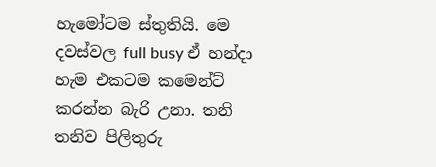හැමෝටම ස්තුතියි. මෙ දවස්වල full busy ඒ හන්දා හැම එකටම කමෙන්ට් කරන්න බැරි උනා. තනි තනිව පිලිතුරු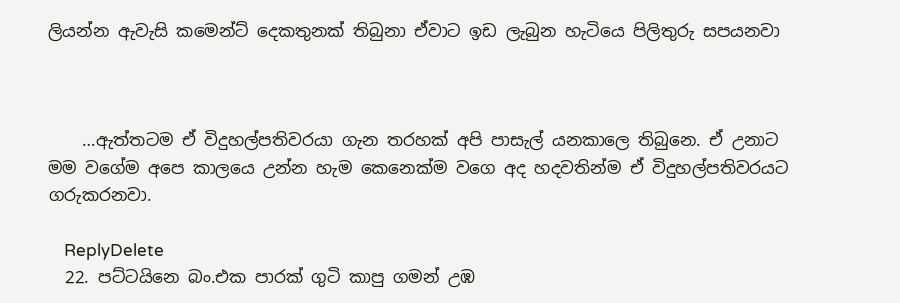ලියන්න ඇවැසි කමෙන්ට් දෙකතුනක් තිබුනා ඒවාට ඉඩ ලැබුන හැටියෙ පිලිතුරු සපයනවා



    …ඇත්තටම ඒ විදුහල්පතිවරයා ගැන තරහක් අපි පාසැල් යනකාලෙ තිබුනෙ. ඒ උනාට මම වගේම අපෙ කාලයෙ උන්න හැම කෙනෙක්ම වගෙ අද හදවතින්ම ඒ විදුහල්පතිවරයට ගරුකරනවා.

    ReplyDelete
  22. පට්ටයිනෙ බං.එක පාරක් ගුටි කාපු ගමන් උඹ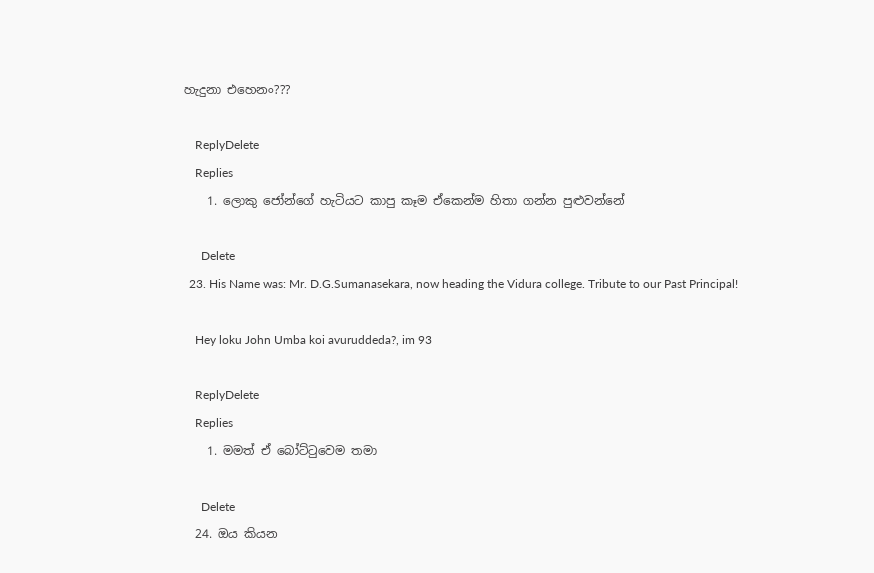හැදුනා එහෙනං???

    ReplyDelete
    Replies
    1. ලොකු ජෝන්ගේ හැටියට කාපු කෑම ඒකෙන්ම හිතා ගන්න පුළුවන්නේ

      Delete
  23. His Name was: Mr. D.G.Sumanasekara, now heading the Vidura college. Tribute to our Past Principal!

    Hey loku John Umba koi avuruddeda?, im 93

    ReplyDelete
    Replies
    1. මමත් ඒ බෝට්ටුවෙම තමා

      Delete
  24. ඔය කියන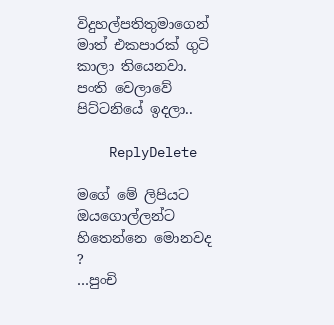විදුහල්පතිතුමාගෙන් මාත් එකපාරක් ගුටි කාලා තියෙනවා. පංති වෙලාවේ පිට්ටනියේ ඉදලා..

    ReplyDelete

මගේ මේ ලිපියට ඔයගොල්ලන්ට හිතෙන්නෙ මොනවද ?
…පුංචි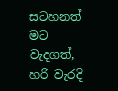සටහනත් මට වැදගත්, හරි වැරදි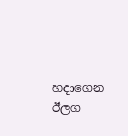හදාගෙන ඊලග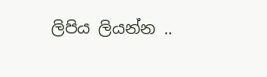ලිපිය ලියන්න ..